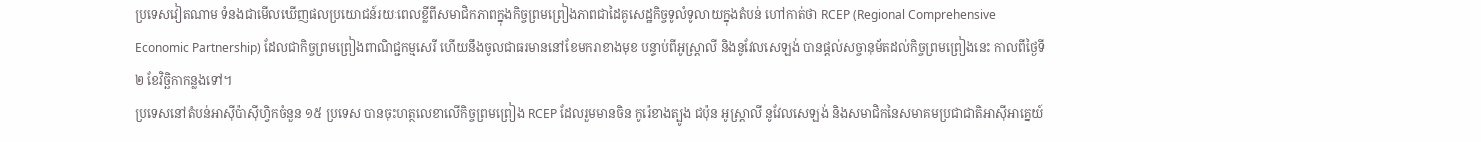ប្រទេសវៀតណាម ទំនងជាមើលឃើញផលប្រយោជន៍រយៈពេលខ្លីពីសមាជិកភាពក្នុងកិច្ចព្រមព្រៀងភាពជាដៃគូសេដ្ឋកិច្ចទូលំទូលាយក្នុងតំបន់ ហៅកាត់ថា RCEP (Regional Comprehensive Economic Partnership) ដែលជាកិច្ចព្រមព្រៀងពាណិជ្ជកម្មសេរី ហើយនឹងចូលជាធរមាននៅខែមករាខាងមុខ បន្ទាប់ពីអូស្ត្រាលី និងនូវែលសេឡង់ បានផ្តល់សច្ចានុម័តដល់កិច្ចព្រមព្រៀងនេះ កាលពីថ្ងៃទី២ ខែវិច្ឆិកាកន្លងទៅ។
ប្រទេសនៅតំបន់អាស៊ីប៉ាស៊ីហ្វិកចំនួន ១៥ ប្រទេស បានចុះហត្ថលេខាលើកិច្ចព្រមព្រៀង RCEP ដែលរួមមានចិន កូរ៉េខាងត្បូង ជប៉ុន អូស្ត្រាលី នូវែលសេឡង់ និងសមាជិកនៃសមាគមប្រជាជាតិអាស៊ីអាគ្នេយ៍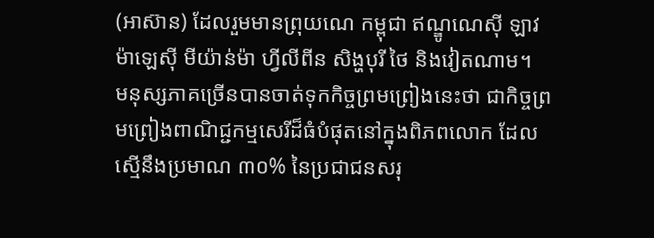(អាស៊ាន) ដែលរួមមានព្រុយណេ កម្ពុជា ឥណ្ឌូណេស៊ី ឡាវ ម៉ាឡេស៊ី មីយ៉ាន់ម៉ា ហ្វីលីពីន សិង្ហបុរី ថៃ និងវៀតណាម។
មនុស្សភាគច្រើនបានចាត់ទុកកិច្ចព្រមព្រៀងនេះថា ជាកិច្ចព្រមព្រៀងពាណិជ្ជកម្មសេរីដ៏ធំបំផុតនៅក្នុងពិភពលោក ដែលស្មើនឹងប្រមាណ ៣០% នៃប្រជាជនសរុ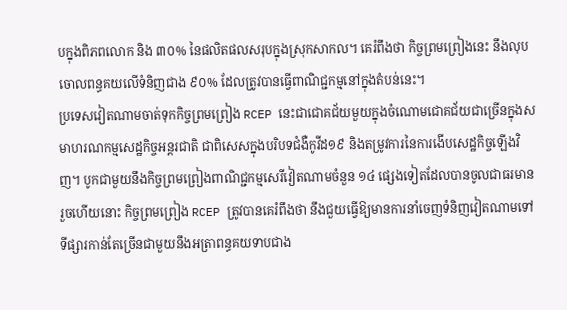បក្នុងពិភពលោក និង ៣០% នៃផលិតផលសរុបក្នុងស្រុកសាកល។ គេរំពឹងថា កិច្ចព្រមព្រៀងនេះ នឹងលុបចោលពន្ធគយលើទំនិញជាង ៩០% ដែលត្រូវបានធ្វើពាណិជ្ជកម្មនៅក្នុងតំបន់នេះ។
ប្រទេសវៀតណាមចាត់ទុកកិច្ចព្រមព្រៀង RCEP នេះជាជោគជ័យមួយក្នុងចំណោមជោគជ័យជាច្រើនក្នុងសមាហរណកម្មសេដ្ឋកិច្ចអន្តរជាតិ ជាពិសេសក្នុងបរិបទជំងឺកូវីដ១៩ និងតម្រូវការនៃការងើបសេដ្ឋកិច្ចឡើងវិញ។ បូកជាមួយនឹងកិច្ចព្រមព្រៀងពាណិជ្ជកម្មសេរីវៀតណាមចំនួន ១៤ ផ្សេងទៀតដែលបានចូលជាធរមានរួចហើយនោះ កិច្ចព្រមព្រៀង RCEP ត្រូវបានគេរំពឹងថា នឹងជួយធ្វើឱ្យមានការនាំចេញទំនិញវៀតណាមទៅទីផ្សារកាន់តែច្រើនជាមួយនឹងអត្រាពន្ធគយទាបជាង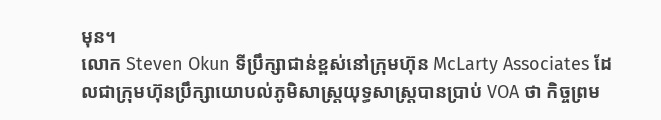មុន។
លោក Steven Okun ទីប្រឹក្សាជាន់ខ្ពស់នៅក្រុមហ៊ុន McLarty Associates ដែលជាក្រុមហ៊ុនប្រឹក្សាយោបល់ភូមិសាស្ត្រយុទ្ធសាស្ត្របានប្រាប់ VOA ថា កិច្ចព្រម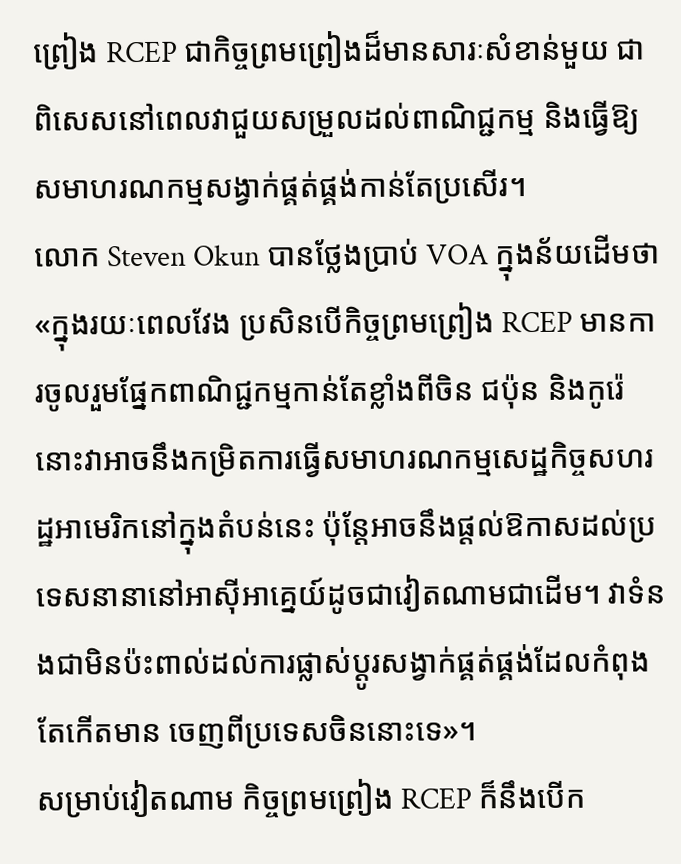ព្រៀង RCEP ជាកិច្ចព្រមព្រៀងដ៏មានសារៈសំខាន់មួយ ជាពិសេសនៅពេលវាជួយសម្រួលដល់ពាណិជ្ជកម្ម និងធ្វើឱ្យសមាហរណកម្មសង្វាក់ផ្គត់ផ្គង់កាន់តែប្រសើរ។
លោក Steven Okun បានថ្លែងប្រាប់ VOA ក្នុងន័យដើមថា «ក្នុងរយៈពេលវែង ប្រសិនបើកិច្ចព្រមព្រៀង RCEP មានការចូលរួមផ្នែកពាណិជ្ជកម្មកាន់តែខ្លាំងពីចិន ជប៉ុន និងកូរ៉េ នោះវាអាចនឹងកម្រិតការធ្វើសមាហរណកម្មសេដ្ឋកិច្ចសហរដ្ឋអាមេរិកនៅក្នុងតំបន់នេះ ប៉ុន្តែអាចនឹងផ្តល់ឱកាសដល់ប្រទេសនានានៅអាស៊ីអាគ្នេយ៍ដូចជាវៀតណាមជាដើម។ វាទំនងជាមិនប៉ះពាល់ដល់ការផ្លាស់ប្តូរសង្វាក់ផ្គត់ផ្គង់ដែលកំពុងតែកើតមាន ចេញពីប្រទេសចិននោះទេ»។
សម្រាប់វៀតណាម កិច្ចព្រមព្រៀង RCEP ក៏នឹងបើក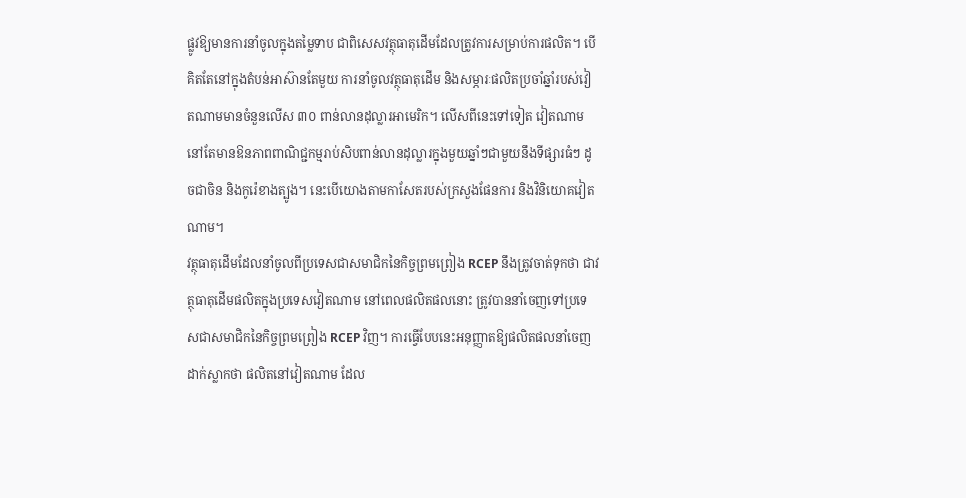ផ្លូវឱ្យមានការនាំចូលក្នុងតម្លៃទាប ជាពិសេសវត្ថុធាតុដើមដែលត្រូវការសម្រាប់ការផលិត។ បើគិតតែនៅក្នុងតំបន់អាស៊ានតែមួយ ការនាំចូលវត្ថុធាតុដើម និងសម្ភារៈផលិតប្រចាំឆ្នាំរបស់វៀតណាមមានចំនួនលើស ៣០ ពាន់លានដុល្លារអាមេរិក។ លើសពីនេះទៅទៀត វៀតណាមនៅតែមានឱនភាពពាណិជ្ជកម្មរាប់សិបពាន់លានដុល្លារក្នុងមួយឆ្នាំៗជាមួយនឹងទីផ្សារធំៗ ដូចជាចិន និងកូរ៉េខាងត្បូង។ នេះបើយោងតាមកាសែតរបស់ក្រសួងផែនការ និងវិនិយោគវៀតណាម។
វត្ថុធាតុដើមដែលនាំចូលពីប្រទេសជាសមាជិកនៃកិច្ចព្រមព្រៀង RCEP នឹងត្រូវចាត់ទុកថា ជាវត្ថុធាតុដើមផលិតក្នុងប្រទេសវៀតណាម នៅពេលផលិតផលនោះ ត្រូវបាននាំចេញទៅប្រទេសជាសមាជិកនៃកិច្ចព្រមព្រៀង RCEP វិញ។ ការធ្វើបែបនេះអនុញ្ញាតឱ្យផលិតផលនាំចេញដាក់ស្លាកថា ផលិតនៅវៀតណាម ដែល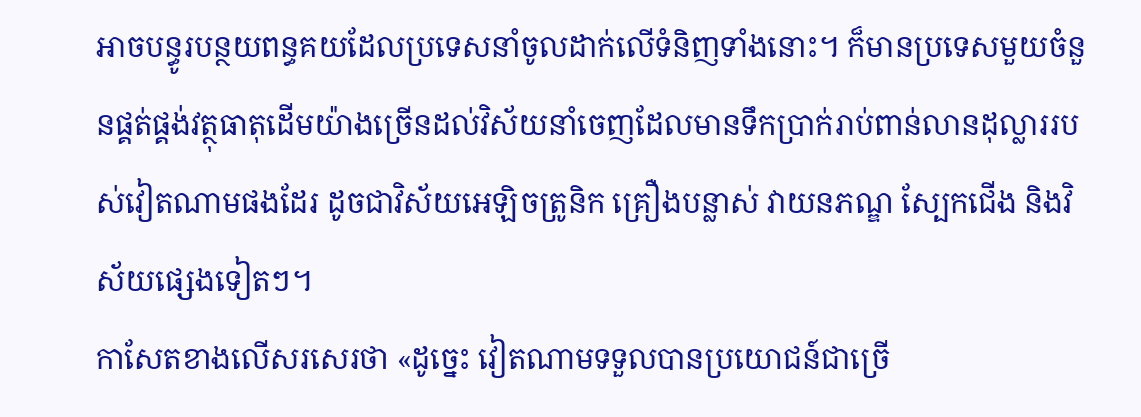អាចបន្ធូរបន្ថយពន្ធគយដែលប្រទេសនាំចូលដាក់លើទំនិញទាំងនោះ។ ក៏មានប្រទេសមួយចំនួនផ្គត់ផ្គង់វត្ថុធាតុដើមយ៉ាងច្រើនដល់វិស័យនាំចេញដែលមានទឹកប្រាក់រាប់ពាន់លានដុល្លាររបស់វៀតណាមផងដែរ ដូចជាវិស័យអេឡិចត្រូនិក គ្រឿងបន្លាស់ វាយនភណ្ឌ ស្បែកជើង និងវិស័យផ្សេងទៀតៗ។
កាសែតខាងលើសរសេរថា «ដូច្នេះ វៀតណាមទទួលបានប្រយោជន៍ជាច្រើ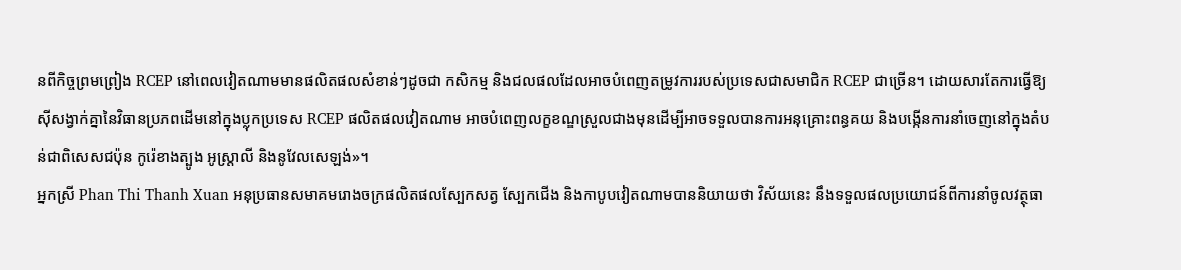នពីកិច្ចព្រមព្រៀង RCEP នៅពេលវៀតណាមមានផលិតផលសំខាន់ៗដូចជា កសិកម្ម និងជលផលដែលអាចបំពេញតម្រូវការរបស់ប្រទេសជាសមាជិក RCEP ជាច្រើន។ ដោយសារតែការធ្វើឱ្យស៊ីសង្វាក់គ្នានៃវិធានប្រភពដើមនៅក្នុងប្លុកប្រទេស RCEP ផលិតផលវៀតណាម អាចបំពេញលក្ខខណ្ឌស្រួលជាងមុនដើម្បីអាចទទួលបានការអនុគ្រោះពន្ធគយ និងបង្កើនការនាំចេញនៅក្នុងតំបន់ជាពិសេសជប៉ុន កូរ៉េខាងត្បូង អូស្ត្រាលី និងនូវែលសេឡង់»។
អ្នកស្រី Phan Thi Thanh Xuan អនុប្រធានសមាគមរោងចក្រផលិតផលស្បែកសត្វ ស្បែកជើង និងកាបូបវៀតណាមបាននិយាយថា វិស័យនេះ នឹងទទួលផលប្រយោជន៍ពីការនាំចូលវត្ថុធា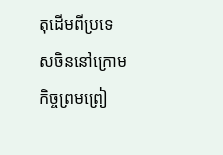តុដើមពីប្រទេសចិននៅក្រោមកិច្ចព្រមព្រៀ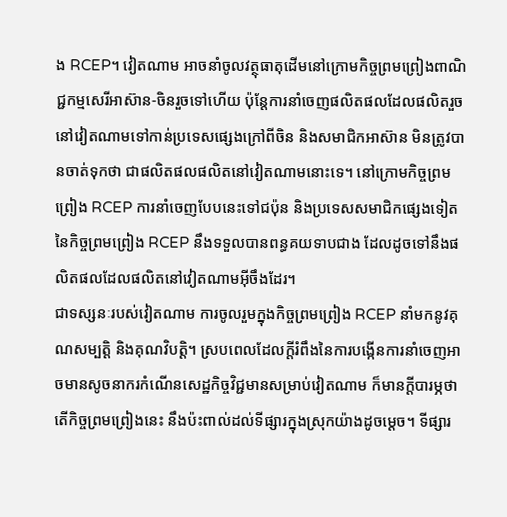ង RCEP។ វៀតណាម អាចនាំចូលវត្ថុធាតុដើមនៅក្រោមកិច្ចព្រមព្រៀងពាណិជ្ជកម្មសេរីអាស៊ាន-ចិនរួចទៅហើយ ប៉ុន្តែការនាំចេញផលិតផលដែលផលិតរួចនៅវៀតណាមទៅកាន់ប្រទេសផ្សេងក្រៅពីចិន និងសមាជិកអាស៊ាន មិនត្រូវបានចាត់ទុកថា ជាផលិតផលផលិតនៅវៀតណាមនោះទេ។ នៅក្រោមកិច្ចព្រមព្រៀង RCEP ការនាំចេញបែបនេះទៅជប៉ុន និងប្រទេសសមាជិកផ្សេងទៀតនៃកិច្ចព្រមព្រៀង RCEP នឹងទទួលបានពន្ធគយទាបជាង ដែលដូចទៅនឹងផលិតផលដែលផលិតនៅវៀតណាមអ៊ីចឹងដែរ។
ជាទស្សនៈរបស់វៀតណាម ការចូលរួមក្នុងកិច្ចព្រមព្រៀង RCEP នាំមកនូវគុណសម្បត្តិ និងគុណវិបត្តិ។ ស្របពេលដែលក្តីរំពឹងនៃការបង្កើនការនាំចេញអាចមានសូចនាករកំណើនសេដ្ឋកិច្ចវិជ្ជមានសម្រាប់វៀតណាម ក៏មានក្តីបារម្ភថា តើកិច្ចព្រមព្រៀងនេះ នឹងប៉ះពាល់ដល់ទីផ្សារក្នុងស្រុកយ៉ាងដូចម្តេច។ ទីផ្សារ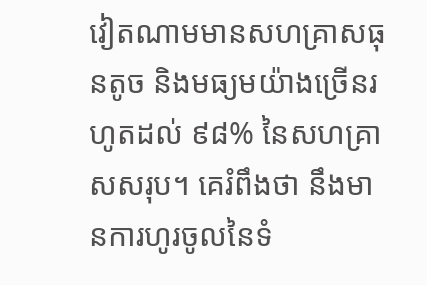វៀតណាមមានសហគ្រាសធុនតូច និងមធ្យមយ៉ាងច្រើនរហូតដល់ ៩៨% នៃសហគ្រាសសរុប។ គេរំពឹងថា នឹងមានការហូរចូលនៃទំ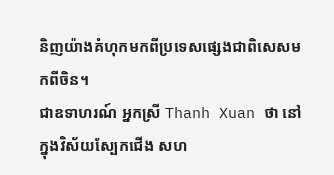និញយ៉ាងគំហុកមកពីប្រទេសផ្សេងជាពិសេសមកពីចិន។
ជាឧទាហរណ៍ អ្នកស្រី Thanh Xuan ថា នៅក្នុងវិស័យស្បែកជើង សហ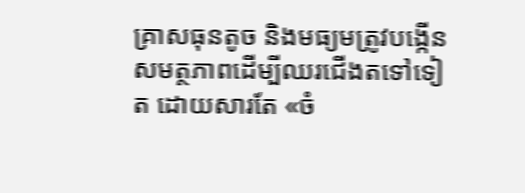គ្រាសធុនតូច និងមធ្យមត្រូវបង្កើនសមត្ថភាពដើម្បីឈរជើងតទៅទៀត ដោយសារតែ «ចំ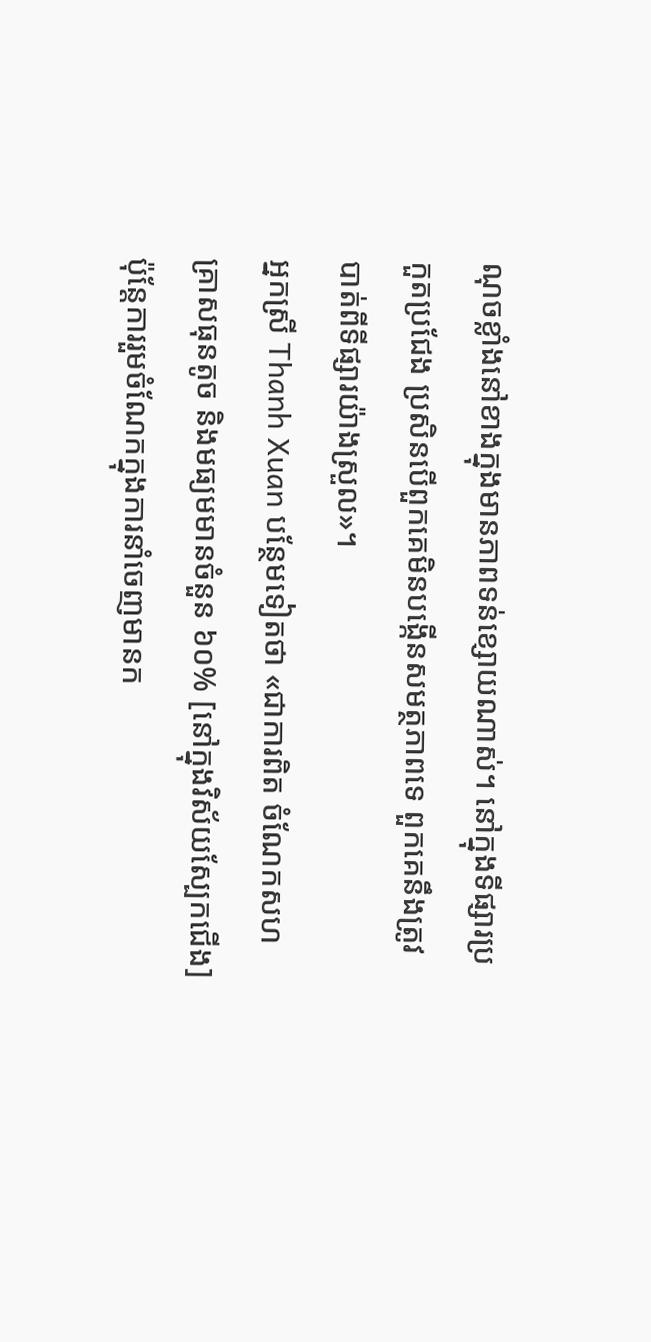ណុចខ្លាំងនៅខាងក្នុងមានភាពទន់ខ្សោយណាស់។ នៅក្នុងទីផ្សារប្រកួតប្រជែង ប្រសិនបើពួកគេមិនបង្កើនសមត្ថភាពទេ ពួកគេនឹងត្រូវបាត់ពីទីផ្សារយ៉ាងស្រួល»។
អ្នកស្រី Thanh Xuan បន្ថែមទៀតថា «ជាការពិត ចំណែកសហគ្រាសធុនតូច និងមធ្យមមានចំនួន ៦០% [នៅក្នុងវិស័យស្បែកជើង] ប៉ុន្តែការរួមចំណែកក្នុងការនាំចេញមានក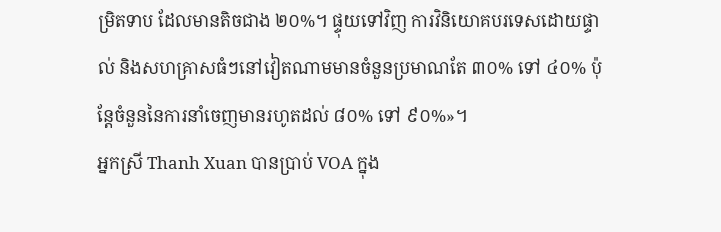ម្រិតទាប ដែលមានតិចជាង ២០%។ ផ្ទុយទៅវិញ ការវិនិយោគបរទេសដោយផ្ទាល់ និងសហគ្រាសធំៗនៅវៀតណាមមានចំនួនប្រមាណតែ ៣០% ទៅ ៤០% ប៉ុន្តែចំនួននៃការនាំចេញមានរហូតដល់ ៨០% ទៅ ៩០%»។
អ្នកស្រី Thanh Xuan បានប្រាប់ VOA ក្នុង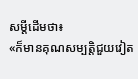សម្តីដើមថា៖
«ក៏មានគុណសម្បត្តិជួយវៀត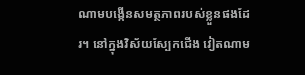ណាមបង្កើនសមត្ថភាពរបស់ខ្លួនផងដែរ។ នៅក្នុងវិស័យស្បែកជើង វៀតណាម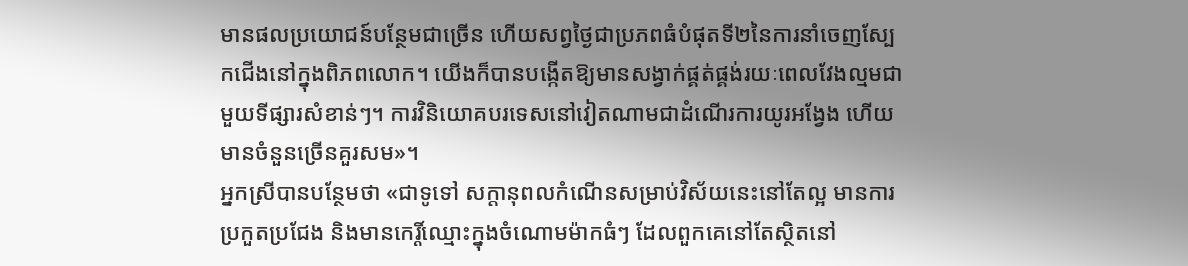មានផលប្រយោជន៍បន្ថែមជាច្រើន ហើយសព្វថ្ងៃជាប្រភពធំបំផុតទី២នៃការនាំចេញស្បែកជើងនៅក្នុងពិភពលោក។ យើងក៏បានបង្កើតឱ្យមានសង្វាក់ផ្គត់ផ្គង់រយៈពេលវែងល្មមជាមួយទីផ្សារសំខាន់ៗ។ ការវិនិយោគបរទេសនៅវៀតណាមជាដំណើរការយូរអង្វែង ហើយមានចំនួនច្រើនគួរសម»។
អ្នកស្រីបានបន្ថែមថា «ជាទូទៅ សក្តានុពលកំណើនសម្រាប់វិស័យនេះនៅតែល្អ មានការប្រកួតប្រជែង និងមានកេរ្តិ៍ឈ្មោះក្នុងចំណោមម៉ាកធំៗ ដែលពួកគេនៅតែស្ថិតនៅ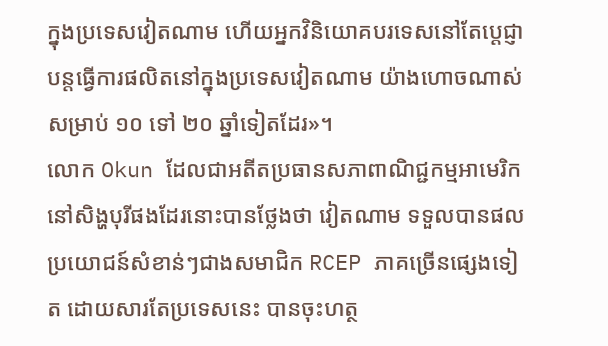ក្នុងប្រទេសវៀតណាម ហើយអ្នកវិនិយោគបរទេសនៅតែប្តេជ្ញាបន្តធ្វើការផលិតនៅក្នុងប្រទេសវៀតណាម យ៉ាងហោចណាស់សម្រាប់ ១០ ទៅ ២០ ឆ្នាំទៀតដែរ»។
លោក Okun ដែលជាអតីតប្រធានសភាពាណិជ្ជកម្មអាមេរិកនៅសិង្ហបុរីផងដែរនោះបានថ្លែងថា វៀតណាម ទទួលបានផលប្រយោជន៍សំខាន់ៗជាងសមាជិក RCEP ភាគច្រើនផ្សេងទៀត ដោយសារតែប្រទេសនេះ បានចុះហត្ថ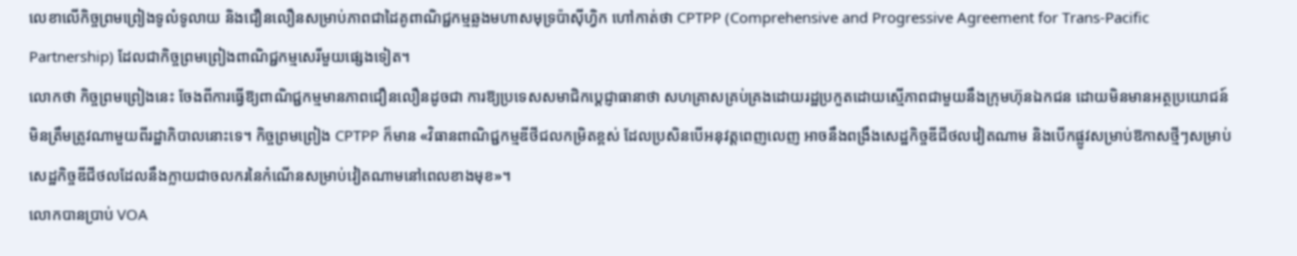លេខាលើកិច្ចព្រមព្រៀងទូលំទូលាយ និងជឿនលឿនសម្រាប់ភាពជាដៃគូពាណិជ្ជកម្មឆ្លងមហាសមុទ្រប៉ាស៊ីហ្វិក ហៅកាត់ថា CPTPP (Comprehensive and Progressive Agreement for Trans-Pacific Partnership) ដែលជាកិច្ចព្រមព្រៀងពាណិជ្ជកម្មសេរីមួយផ្សេងទៀត។
លោកថា កិច្ចព្រមព្រៀងនេះ ចែងពីការធ្វើឱ្យពាណិជ្ជកម្មមានភាពជឿនលឿនដូចជា ការឱ្យប្រទេសសមាជិកប្តេជ្ញាធានាថា សហគ្រាសគ្រប់គ្រងដោយរដ្ឋប្រកួតដោយស្មើភាពជាមួយនឹងក្រុមហ៊ុនឯកជន ដោយមិនមានអត្ថប្រយោជន៍មិនត្រឹមត្រូវណាមួយពីរដ្ឋាភិបាលនោះទេ។ កិច្ចព្រមព្រៀង CPTPP ក៏មាន «វិធានពាណិជ្ជកម្មឌីថីជលកម្រិតខ្ពស់ ដែលប្រសិនបើអនុវត្តពេញលេញ អាចនឹងពង្រឹងសេដ្ឋកិច្ចឌីជីថលវៀតណាម និងបើកផ្លូវសម្រាប់ឱកាសថ្មីៗសម្រាប់សេដ្ឋកិច្ចឌីជីថលដែលនឹងក្លាយជាចលករនៃកំណើនសម្រាប់វៀតណាមនៅពេលខាងមុខ»។
លោកបានប្រាប់ VOA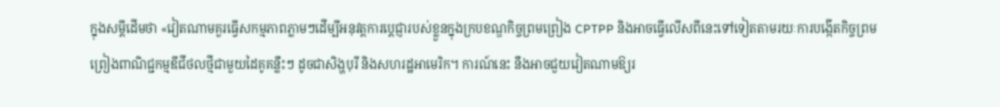ក្នុងសម្តីដើមថា «វៀតណាមគួរធ្វើសកម្មភាពភ្លាមៗដើម្បីអនុវត្តការប្តេជ្ញារបស់ខ្លួនក្នុងក្របខណ្ឌកិច្ចព្រមព្រៀង CPTPP និងអាចធ្វើលើសពីនេះទៅទៀតតាមរយៈការបង្កើតកិច្ចព្រមព្រៀងពាណិជ្ជកម្មឌីជីថលថ្មីជាមួយដៃគូគន្លឹះៗ ដូចជាសិង្ហបុរី និងសហរដ្ឋអាមេរិក។ ការណ៍នេះ នឹងអាចជួយវៀតណាមឱ្យរ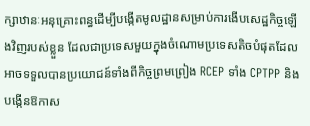ក្សាឋានៈអនុគ្រោះពន្ធដើម្បីបង្កើតមូលដ្ឋានសម្រាប់ការងើបសេដ្ឋកិច្ចឡើងវិញរបស់ខ្លួន ដែលជាប្រទេសមួយក្នុងចំណោមប្រទេសតិចបំផុតដែលអាចទទួលបានប្រយោជន៍ទាំងពីកិច្ចព្រមព្រៀង RCEP ទាំង CPTPP និងបង្កើនឱកាស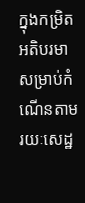ក្នុងកម្រិតអតិបរមាសម្រាប់កំណើនតាមរយៈសេដ្ឋ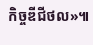កិច្ចឌីជីថល»៕